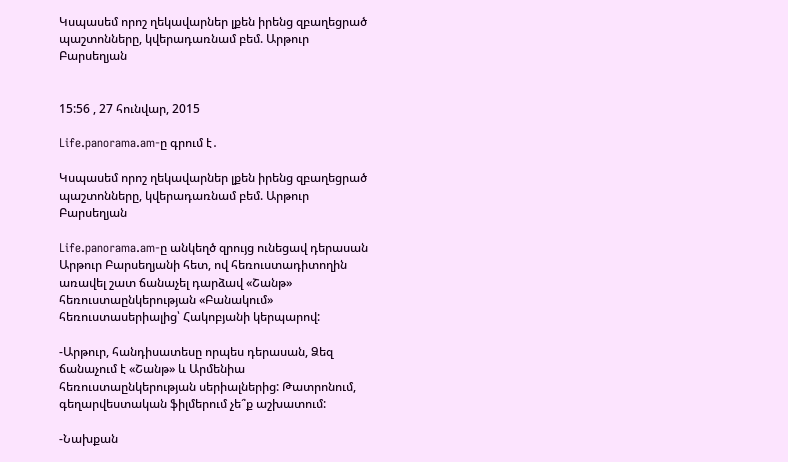Կսպասեմ որոշ ղեկավարներ լքեն իրենց զբաղեցրած պաշտոնները, կվերադառնամ բեմ. Արթուր Բարսեղյան


15:56 , 27 հունվար, 2015

Life.panorama.am-ը գրում է․

Կսպասեմ որոշ ղեկավարներ լքեն իրենց զբաղեցրած պաշտոնները, կվերադառնամ բեմ. Արթուր Բարսեղյան

Life.panorama.am-ը անկեղծ զրույց ունեցավ դերասան Արթուր Բարսեղյանի հետ, ով հեռուստադիտողին առավել շատ ճանաչել դարձավ «Շանթ» հեռուստաընկերության «Բանակում» հեռուստասերիալից՝ Հակոբյանի կերպարով:

-Արթուր, հանդիսատեսը որպես դերասան, Ձեզ ճանաչում է «Շանթ» և Արմենիա հեռուստաընկերության սերիալներից: Թատրոնում, գեղարվեստական ֆիլմերում չե՞ք աշխատում:

-Նախքան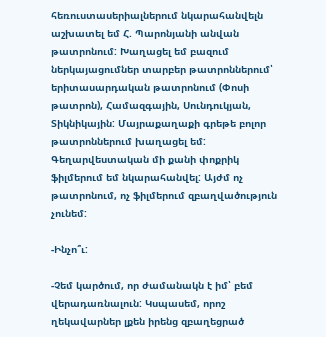հեռուստասերիալներում նկարահանվելն աշխատել եմ Հ. Պարոնյանի անվան թատրոնում: Խաղացել եմ բազում ներկայացումներ տարբեր թատրոններում՝ երիտասարդական թատրոնում (Փոսի թատրոն), Համազգային, Սունդուկյան, Տիկնիկային: Մայրաքաղաքի գրեթե բոլոր թատրոններում խաղացել եմ: Գեղարվեստական մի քանի փոքրիկ ֆիլմերում եմ նկարահանվել: Այժմ ոչ թատրոնում, ոչ ֆիլմերում զբաղվածություն չունեմ:

-Ինչո՞ւ:

-Չեմ կարծում, որ ժամանակն է իմ՝ բեմ վերադառնալուն: Կսպասեմ, որոշ ղեկավարներ լքեն իրենց զբաղեցրած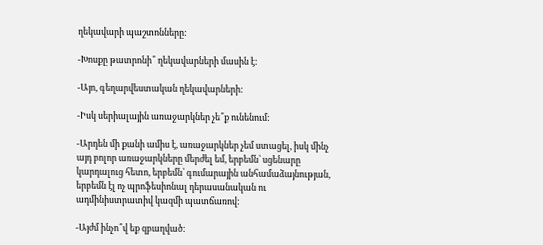ղեկավարի պաշտոնները:

-Խոսքը թատրոնի՞ ղեկավարների մասին է:

-Այո, գեղարվեստական ղեկավարների:

-Իսկ սերիալային առաջարկներ չե՞ք ունենում:

-Արդեն մի քանի ամիս է, առաջարկներ չեմ ստացել, իսկ մինչ այդ բոլոր առաջարկները մերժել եմ, երբեմն՝ սցենարը կարդալուց հետո, երբեմն՝ գումարային անհամաձայնության, երբեմն էլ ոչ պրոֆեսիոնալ դերասանական ու ադմինիստրատիվ կազմի պատճառով:

-Այժմ ինչո՞վ եք զբաղված: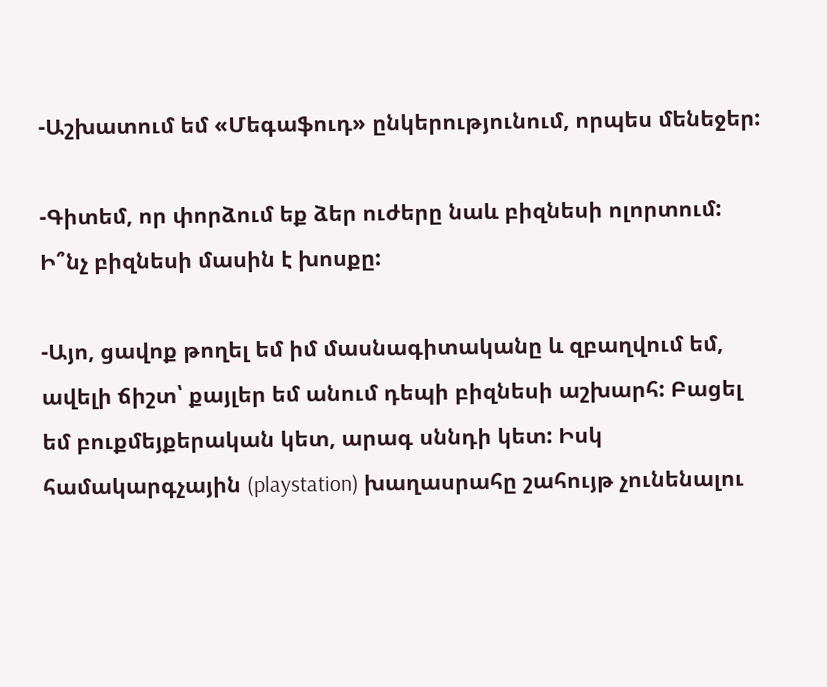-Աշխատում եմ «Մեգաֆուդ» ընկերությունում, որպես մենեջեր:

-Գիտեմ, որ փորձում եք ձեր ուժերը նաև բիզնեսի ոլորտում: Ի՞նչ բիզնեսի մասին է խոսքը:

-Այո, ցավոք թողել եմ իմ մասնագիտականը և զբաղվում եմ, ավելի ճիշտ՝ քայլեր եմ անում դեպի բիզնեսի աշխարհ: Բացել եմ բուքմեյքերական կետ, արագ սննդի կետ: Իսկ համակարգչային (playstation) խաղասրահը շահույթ չունենալու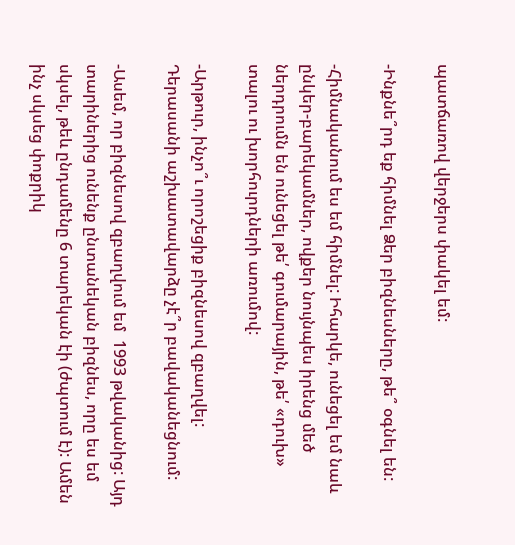պատճառով վերջերս փակել եմ:

-Ինքնե՞րդ եք հիմնել Ձեր բիզնեսները, թե՞ օգնել են:

-Հիմնականում ես եմ հիմնել: Իհարկե, ունեցել եմ նաև ընկեր-բարեկամներ, ովքեր նույնպես իրենց մեծ ներդրումն են ունեցել թե՛ գումարային, թե՛ «դուխ» տալու ու խորհուրդների առումով:

-Արթուր, ինչո՞ւ որոշեցիք բիզնեսով զբաղվել: Դերասանի աշխատավարձը չէ՞ր բավականեցնում:

-Ասեմ, որ բիզնեսով զբաղվում եմ  1993 թվականից: Այդ տարիներից ունենք ընտանեկան բիզնես, որը ես եմ սկսել, թեև ընդամենը 6 տարեկան էի (ժպտում է): Ամեն ինչ սկսեց փոքրիկ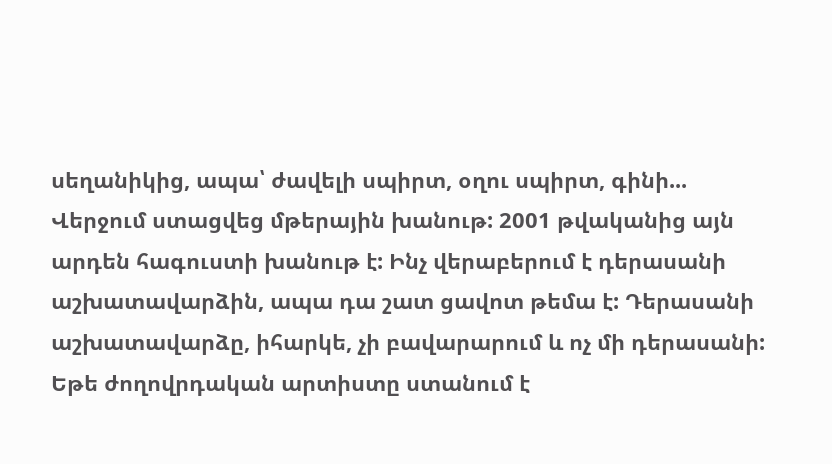սեղանիկից, ապա՝ ժավելի սպիրտ, օղու սպիրտ, գինի... Վերջում ստացվեց մթերային խանութ: 2001 թվականից այն արդեն հագուստի խանութ է: Ինչ վերաբերում է դերասանի աշխատավարձին, ապա դա շատ ցավոտ թեմա է: Դերասանի աշխատավարձը, իհարկե, չի բավարարում և ոչ մի դերասանի: Եթե ժողովրդական արտիստը ստանում է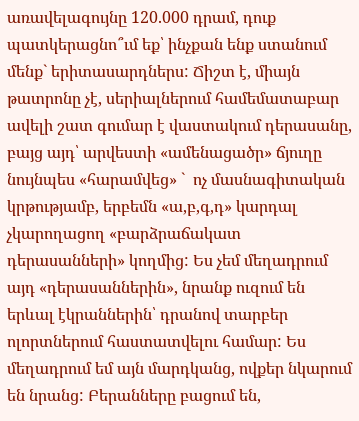առավելագույնը 120.000 դրամ, դուք պատկերացնո՞ւմ եք՝ ինչքան ենք ստանում մենք` երիտասարդներս: Ճիշտ է, միայն թատրոնը չէ, սերիալներում համեմատաբար ավելի շատ գումար է վաստակում դերասանը, բայց այդ՝ արվեստի «ամենացածր» ճյուղը նույնպես «հարամվեց» `  ոչ մասնագիտական կրթությամբ, երբեմն «ա,բ,գ,դ» կարդալ չկարողացող «բարձրաճակատ դերասանների» կողմից: Ես չեմ մեղադրում այդ «դերասաններին», նրանք ուզում են երևալ էկրաններին՝ դրանով տարբեր ոլորտներում հաստատվելու համար: Ես մեղադրում եմ այն մարդկանց, ովքեր նկարում են նրանց: Բերանները բացում են,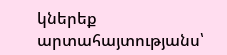կներեք արտահայտությանս՝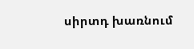սիրտդ խառնում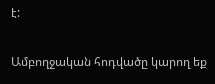է:

Ամբողջական հոդվածը կարող եք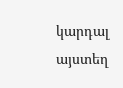կարդալ այստեղ